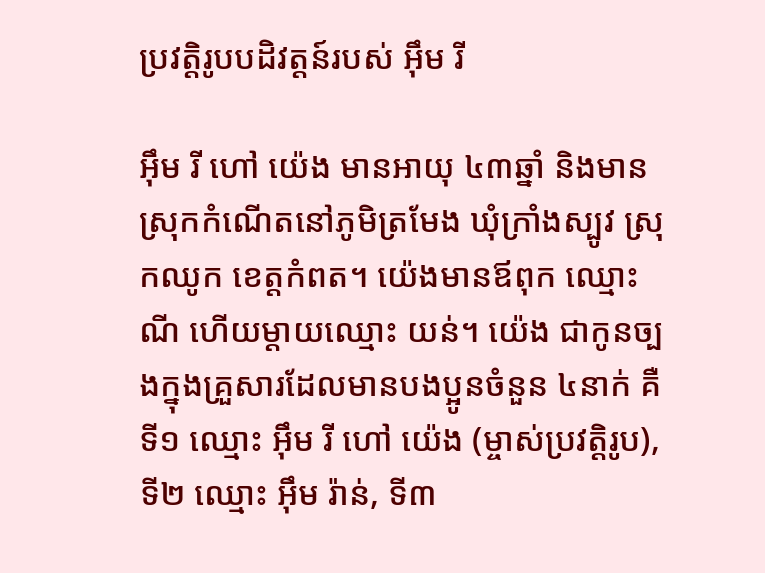ប្រវត្តិរូបបដិវត្តន៍របស់ អ៊ឹម រី

អ៊ឹម រី ហៅ យ៉េង មានអាយុ ៤៣ឆ្នាំ និងមានស្រុកកំណើតនៅភូមិត្រមែង ឃុំក្រាំងស្បូវ ស្រុកឈូក ខេត្តកំពត។ យ៉េងមានឪពុក ឈ្មោះ ណី ហើយម្តាយឈ្មោះ យន់។ យ៉េង ជាកូនច្បងក្នុងគ្រួសារដែលមានបងប្អូនចំនួន ៤នាក់ គឺទី១ ឈ្មោះ អ៊ឹម រី ហៅ យ៉េង (ម្ចាស់ប្រវត្តិរូប), ទី២ ឈ្មោះ អ៊ឹម រ៉ាន់, ទី៣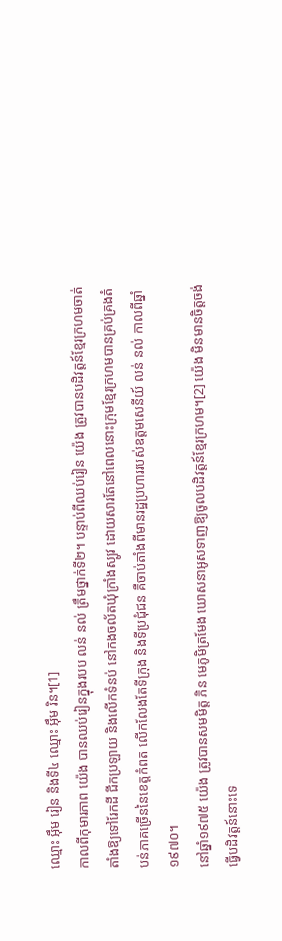ឈ្មោះ អ៊ឹម រៀន និងទី៤ ឈ្មោះ អ៊ឹម រិន។[1]
កាលពីកុមារភាព យ៉េង បានឈប់រៀនក្នុងរបប លន់ នល់ ត្រឹមថ្នាក់ទី២។ បន្ទាប់ពីឈប់រៀន យ៉េង ត្រូវបានបដិវត្តន៍ខ្មែរក្រហមចាត់តាំងឱ្យទៅរែកដី ជីកប្រឡាយ និងលើកទំនប់ នៅកងចល័តឃុំក្រាំងស្បូវ ដោយសារតែនៅពេលនោះក្រុមខ្មែរក្រហមបានគ្រប់គ្រងតំបន់ភាគច្រើននៃខេត្តកំពត លើកលែងតែទីក្រុង និងទីប្រជុំជន គឺចាប់តាំងពីមានរដ្ឋប្រហាររបស់ឧត្តមសេនីយ៍ លន់ នល់ កាលពីឆ្នាំ ១៩៧០។
នៅឆ្នាំ១៩៧៥ យ៉េង ត្រូវបានសមមិត្ត ភិន មេភូមិត្រមែង ឃោសនាអូសទាញឱ្យចូលបដិវត្តន៍ខ្មែរក្រហម។[2] យ៉េង មិនមានចិត្តចង់ធ្វើបដិវត្តន៍នោះទេ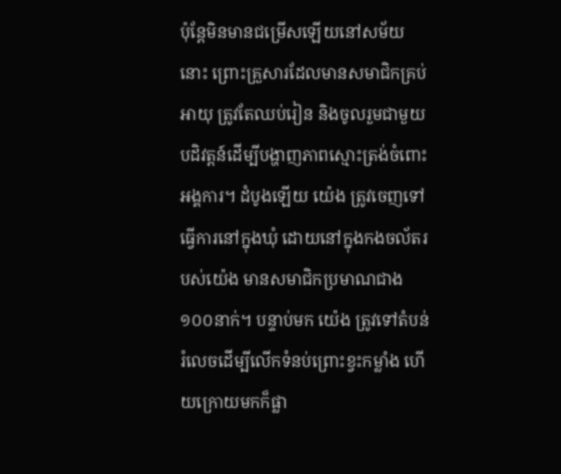ប៉ុន្តែមិនមានជម្រើសឡើយនៅសម័យនោះ ព្រោះគ្រួសារដែលមានសមាជិកគ្រប់អាយុ ត្រូវតែឈប់រៀន និងចូលរួមជាមួយបដិវត្តន៍ដើម្បីបង្ហាញភាពស្មោះត្រង់ចំពោះអង្គការ។ ដំបូងឡើយ យ៉េង ត្រូវចេញទៅធ្វើការនៅក្នុងឃុំ ដោយនៅក្នុងកងចល័តរបស់យ៉េង មានសមាជិកប្រមាណជាង ១០០នាក់។ បន្ទាប់មក យ៉េង ត្រូវទៅតំបន់រំលេចដើម្បីលើកទំនប់ព្រោះខ្វះកម្លាំង ហើយក្រោយមកក៏ផ្លា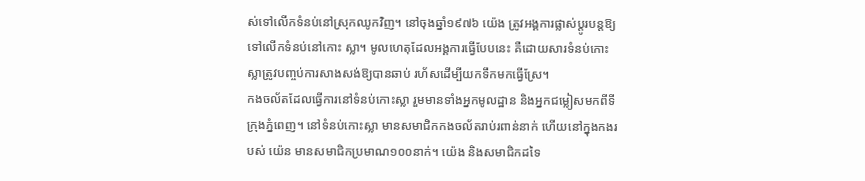ស់ទៅលើកទំនប់នៅស្រុកឈូកវិញ។ នៅចុងឆ្នាំ១៩៧៦ យ៉េង ត្រូវអង្គការផ្លាស់ប្តូរបន្តឱ្យទៅលើកទំនប់នៅកោះ ស្លា។ មូលហេតុដែលអង្គការធ្វើបែបនេះ គឺដោយសារទំនប់កោះស្លាត្រូវបញ្ចប់ការសាងសង់ឱ្យបានឆាប់ រហ័សដើម្បីយកទឹកមកធ្វើស្រែ។
កងចល័តដែលធ្វើការនៅទំនប់កោះស្លា រួមមានទាំងអ្នកមូលដ្ឋាន និងអ្នកជម្លៀសមកពីទីក្រុងភ្នំពេញ។ នៅទំនប់កោះស្លា មានសមាជិកកងចល័តរាប់រពាន់នាក់ ហើយនៅក្នុងកងរបស់ យ៉េន មានសមាជិកប្រមាណ១០០នាក់។ យ៉េង និងសមាជិកដទៃ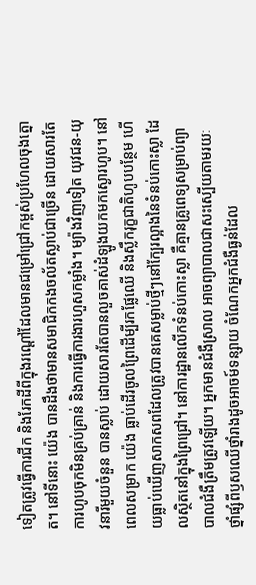ទៀតត្រូវធ្វើការជីក និងរែកដីពីក្នុងរណ្តៅដែលមានជម្រៅជ្រៅកម្ពស់ប្រហែលចុងត្នោត។ នៅទីនោះ យ៉េង បានដឹងថាមានសមាជិកកងចល័តស្លាប់ជាច្រើន ដោយសារតែការហូបចុកមិនគ្រប់គ្រាន់ និងការធ្វើការងារហួសកម្លាំង។ ម្យ៉ាងវិញទៀត យុវជន-យុវនារីមួយចំនួន បានស្លាប់ ដោយសារតែបានលួចគាស់ដំឡូងយកមកស្ងោរហូប។ នៅពេលសម្រាក យ៉េង ធ្លាប់ដើរចូលព្រៃដើម្បីរកផ្លែឈើ និងស្លឹករុក្ខជាតិហូបបន្ថែម ហើយធ្លាប់ឃើញសាកសពដែលត្រូវបានគេសម្លាប់ថ្មីៗនៅក្បែរល្អាងនៃទំនប់កោះស្លា ដែលស្ថិតនៅក្នុងព្រៃជ្រៅ។ នៅការដ្ឋានលើកទំនប់កោះស្លា គឺគ្មានគ្រូពេទ្យសម្រាប់ព្យាបាលជំងឺត្រឹមត្រូវឡើយ។ អ្នកមានជំងឺស្រាល អាចព្យាបាលជាសះស្បើយតាមរយៈថ្នាំផ្សំពីឫសឈើថ្នាំរាងដូចអាចម៍ទន្សាយ ចំណែកអ្នកជំងឺធ្ងន់ដែល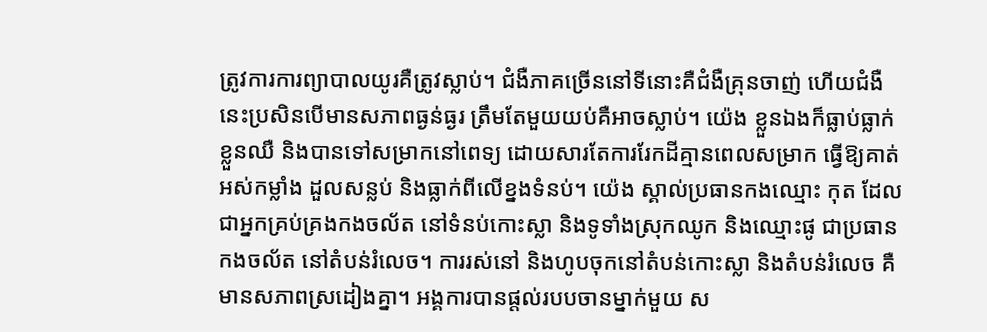ត្រូវការការព្យាបាលយូរគឺត្រូវស្លាប់។ ជំងឺភាគច្រើននៅទីនោះគឺជំងឺគ្រុនចាញ់ ហើយជំងឺនេះប្រសិនបើមានសភាពធ្ងន់ធ្ងរ ត្រឹមតែមួយយប់គឺអាចស្លាប់។ យ៉េង ខ្លួនឯងក៏ធ្លាប់ធ្លាក់ខ្លួនឈឺ និងបានទៅសម្រាកនៅពេទ្យ ដោយសារតែការរែកដីគ្មានពេលសម្រាក ធ្វើឱ្យគាត់អស់កម្លាំង ដួលសន្លប់ និងធ្លាក់ពីលើខ្នងទំនប់។ យ៉េង ស្គាល់ប្រធានកងឈ្មោះ កុត ដែលជាអ្នកគ្រប់គ្រងកងចល័ត នៅទំនប់កោះស្លា និងទូទាំងស្រុកឈូក និងឈ្មោះផូ ជាប្រធានកងចល័ត នៅតំបន់រំលេច។ ការរស់នៅ និងហូបចុកនៅតំបន់កោះស្លា និងតំបន់រំលេច គឺមានសភាពស្រដៀងគ្នា។ អង្គការបានផ្តល់របបចានម្នាក់មួយ ស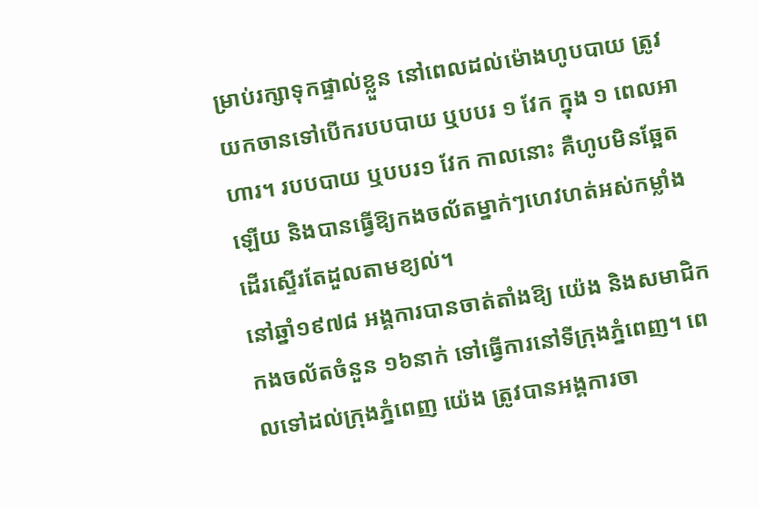ម្រាប់រក្សាទុកផ្ទាល់ខ្លួន នៅពេលដល់ម៉ោងហូបបាយ ត្រូវយកចានទៅបើករបបបាយ ឬបបរ ១ វែក ក្នុង ១ ពេលអាហារ។ របបបាយ ឬបបរ១ វែក កាលនោះ គឺហូបមិនឆ្អែតឡើយ និងបានធ្វើឱ្យកងចល័តម្នាក់ៗហេវហត់អស់កម្លាំងដើរស្ទើរតែដួលតាមខ្យល់។
នៅឆ្នាំ១៩៧៨ អង្គការបានចាត់តាំងឱ្យ យ៉េង និងសមាជិកកងចល័តចំនួន ១៦នាក់ ទៅធ្វើការនៅទីក្រុងភ្នំពេញ។ ពេលទៅដល់ក្រុងភ្នំពេញ យ៉េង ត្រូវបានអង្គការចា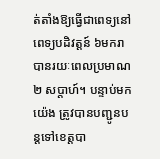ត់តាំងឱ្យធ្វើជាពេទ្យនៅពេទ្យបដិវត្តន៍ ៦មករា បានរយៈពេលប្រមាណ ២ សប្តាហ៍។ បន្ទាប់មក យ៉េង ត្រូវបានបញ្ជូនបន្តទៅខេត្តបា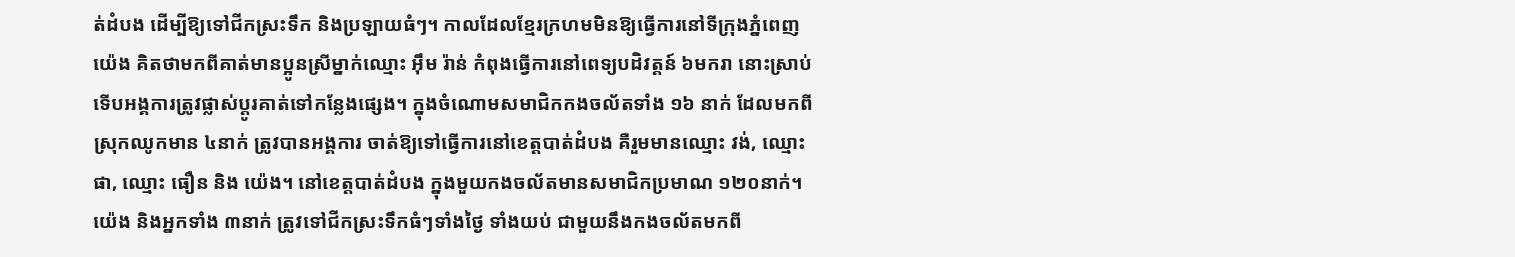ត់ដំបង ដើម្បីឱ្យទៅជីកស្រះទឹក និងប្រឡាយធំៗ។ កាលដែលខ្មែរក្រហមមិនឱ្យធ្វើការនៅទីក្រុងភ្នំពេញ យ៉េង គិតថាមកពីគាត់មានប្អូនស្រីម្នាក់ឈ្មោះ អ៊ឹម រ៉ាន់ កំពុងធ្វើការនៅពេទ្យបដិវត្តន៍ ៦មករា នោះស្រាប់ ទើបអង្គការត្រូវផ្លាស់ប្តូរគាត់ទៅកន្លែងផ្សេង។ ក្នុងចំណោមសមាជិកកងចល័តទាំង ១៦ នាក់ ដែលមកពីស្រុកឈូកមាន ៤នាក់ ត្រូវបានអង្គការ ចាត់ឱ្យទៅធ្វើការនៅខេត្តបាត់ដំបង គឺរួមមានឈ្មោះ វង់, ឈ្មោះ ផា, ឈ្មោះ ធឿន និង យ៉េង។ នៅខេត្តបាត់ដំបង ក្នុងមួយកងចល័តមានសមាជិកប្រមាណ ១២០នាក់។ យ៉េង និងអ្នកទាំង ៣នាក់ ត្រូវទៅជីកស្រះទឹកធំៗទាំងថ្ងៃ ទាំងយប់ ជាមួយនឹងកងចល័តមកពី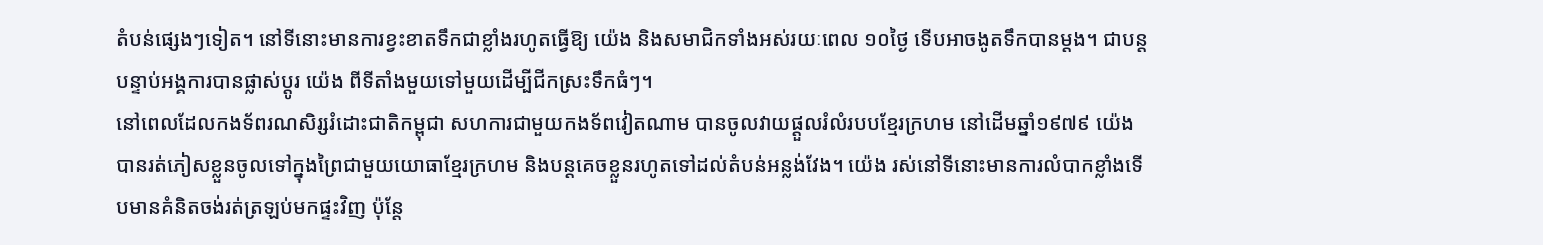តំបន់ផ្សេងៗទៀត។ នៅទីនោះមានការខ្វះខាតទឹកជាខ្លាំងរហូតធ្វើឱ្យ យ៉េង និងសមាជិកទាំងអស់រយៈពេល ១០ថ្ងៃ ទើបអាចងូតទឹកបានម្តង។ ជាបន្តបន្ទាប់អង្គការបានផ្លាស់ប្តូរ យ៉េង ពីទីតាំងមួយទៅមួយដើម្បីជីកស្រះទឹកធំៗ។
នៅពេលដែលកងទ័ពរណសិរ្សរំដោះជាតិកម្ពុជា សហការជាមួយកងទ័ពវៀតណាម បានចូលវាយផ្តួលរំលំរបបខ្មែរក្រហម នៅដើមឆ្នាំ១៩៧៩ យ៉េង បានរត់ភៀសខ្លួនចូលទៅក្នុងព្រៃជាមួយយោធាខ្មែរក្រហម និងបន្តគេចខ្លួនរហូតទៅដល់តំបន់អន្លង់វែង។ យ៉េង រស់នៅទីនោះមានការលំបាកខ្លាំងទើបមានគំនិតចង់រត់ត្រឡប់មកផ្ទះវិញ ប៉ុន្តែ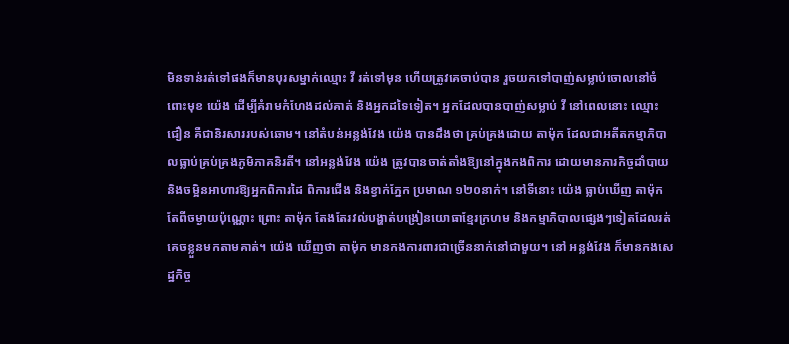មិនទាន់រត់ទៅផងក៏មានបុរសម្នាក់ឈ្មោះ វី រត់ទៅមុន ហើយត្រូវគេចាប់បាន រួចយកទៅបាញ់សម្លាប់ចោលនៅចំពោះមុខ យ៉េង ដើម្បីគំរាមកំហែងដល់គាត់ និងអ្នកដទៃទៀត។ អ្នកដែលបានបាញ់សម្លាប់ វី នៅពេលនោះ ឈ្មោះ ជឿន គឺជានិរសាររបស់ឆោម។ នៅតំបន់អន្លង់វែង យ៉េង បានដឹងថា គ្រប់គ្រងដោយ តាម៉ុក ដែលជាអតីតកម្មាភិបាលធ្លាប់គ្រប់គ្រងភូមិភាគនិរតី។ នៅអន្លង់វែង យ៉េង ត្រូវបានចាត់តាំងឱ្យនៅក្នុងកងពិការ ដោយមានភារកិច្ចដាំបាយ និងចម្អិនអាហារឱ្យអ្នកពិការដៃ ពិការជើង និងខ្វាក់ភ្នែក ប្រមាណ ១២០នាក់។ នៅទីនោះ យ៉េង ធ្លាប់ឃើញ តាម៉ុក តែពីចម្ងាយប៉ុណ្ណោះ ព្រោះ តាម៉ុក តែងតែរវល់បង្ហាត់បង្រៀនយោធាខ្មែរក្រហម និងកម្មាភិបាលផ្សេងៗទៀតដែលរត់គេចខ្លួនមកតាមគាត់។ យ៉េង ឃើញថា តាម៉ុក មានកងការពារជាច្រើននាក់នៅជាមួយ។ នៅ អន្លង់វែង ក៏មានកងសេដ្ឋកិច្ច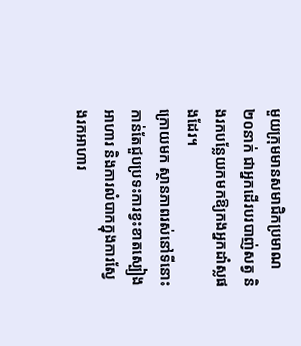មួយក្រុមមានសមាជិកប្រមាណ២០នាក់ ជាអ្នកដើរបរបាញ់សត្វ និងរកបន្លែយកមកឱ្យកងអ្នកដាំស្លផងដែរ។
ក្រោយមក ស្ថានភាពរស់នៅទីនោះកាន់តែជួបប្រទះការខ្វះខាតស្បៀងអាហារ និងការលំបាកក្នុងការស្វែងរកអាហារ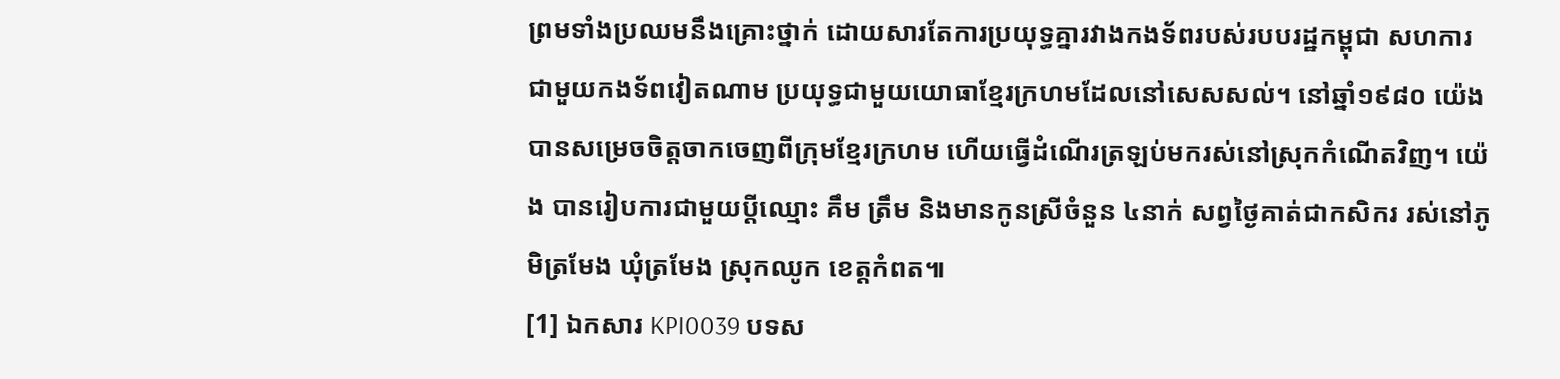ព្រមទាំងប្រឈមនឹងគ្រោះថ្នាក់ ដោយសារតែការប្រយុទ្ធគ្នារវាងកងទ័ពរបស់របបរដ្ឋកម្ពុជា សហការជាមួយកងទ័ពវៀតណាម ប្រយុទ្ធជាមួយយោធាខ្មែរក្រហមដែលនៅសេសសល់។ នៅឆ្នាំ១៩៨០ យ៉េង បានសម្រេចចិត្តចាកចេញពីក្រុមខ្មែរក្រហម ហើយធ្វើដំណើរត្រឡប់មករស់នៅស្រុកកំណើតវិញ។ យ៉េង បានរៀបការជាមួយប្តីឈ្មោះ គឹម ត្រឹម និងមានកូនស្រីចំនួន ៤នាក់ សព្វថ្ងៃគាត់ជាកសិករ រស់នៅភូមិត្រមែង ឃុំត្រមែង ស្រុកឈូក ខេត្តកំពត៕
[1] ឯកសារ KPI0039 បទស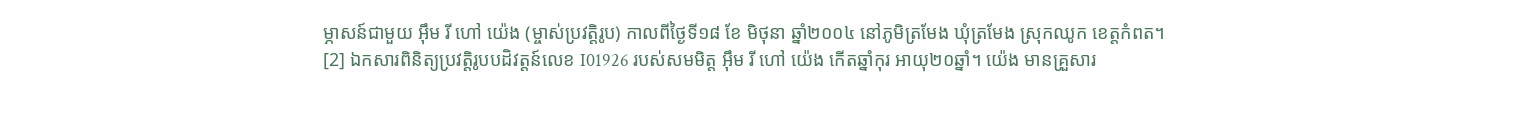ម្ភាសន៍ជាមួយ អ៊ឹម រី ហៅ យ៉េង (ម្ចាស់ប្រវត្តិរូប) កាលពីថ្ងៃទី១៨ ខែ មិថុនា ឆ្នាំ២០០៤ នៅភូមិត្រមែង ឃុំត្រមែង ស្រុកឈូក ខេត្តកំពត។
[2] ឯកសារពិនិត្យប្រវត្តិរូបបដិវត្តន៍លេខ I01926 របស់សមមិត្ត អ៊ឹម រី ហៅ យ៉េង កើតឆ្នាំកុរ អាយុ២០ឆ្នាំ។ យ៉េង មានគ្រួសារ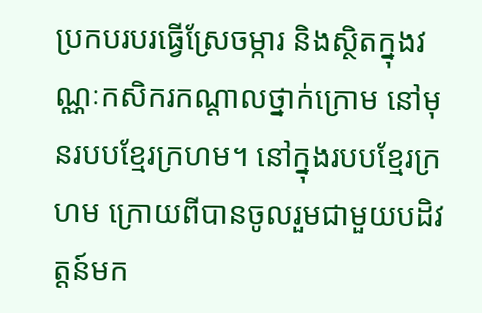ប្រកបរបរធ្វើស្រែចម្ការ និងស្ថិតក្នុងវណ្ណៈកសិករកណ្តាលថ្នាក់ក្រោម នៅមុនរបបខ្មែរក្រហម។ នៅក្នុងរបបខ្មែរក្រហម ក្រោយពីបានចូលរួមជាមួយបដិវត្តន៍មក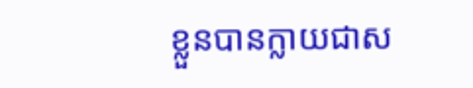ខ្លួនបានក្លាយជាស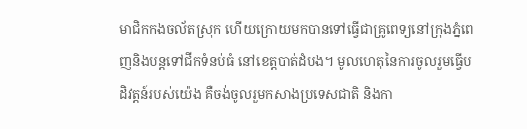មាជិកកងចល័តស្រុក ហើយក្រោយមកបានទៅធ្វើជាគ្រូពេទ្យនៅក្រុងភ្នំពេញនិងបន្តទៅជីកទំនប់ធំ នៅខេត្តបាត់ដំបង។ មូលហេតុនៃការចូលរួមធ្វើបដិវត្តន៍របស់យ៉េង គឺចង់ចូលរួមកសាងប្រទេសជាតិ និងកា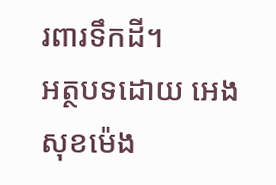រពារទឹកដី។
អត្ថបទដោយ អេង សុខម៉េង